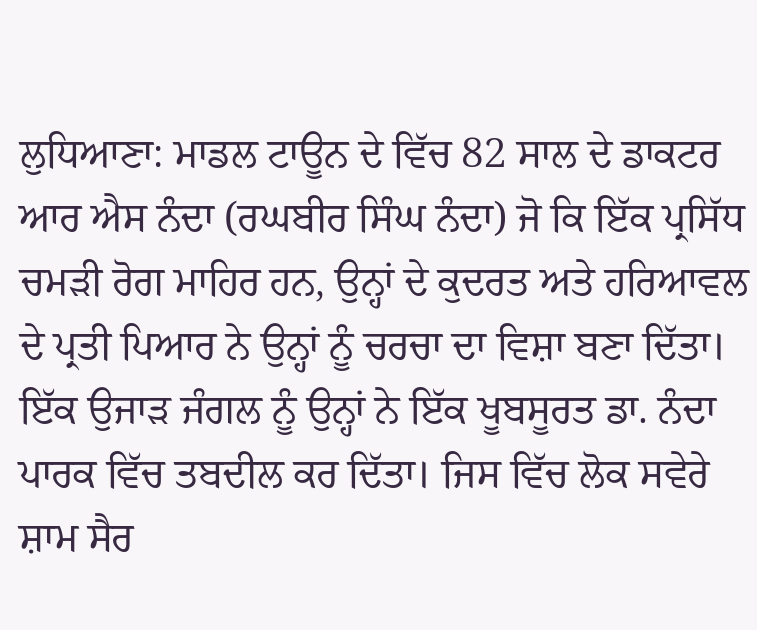ਲੁਧਿਆਣਾ: ਮਾਡਲ ਟਾਊਨ ਦੇ ਵਿੱਚ 82 ਸਾਲ ਦੇ ਡਾਕਟਰ ਆਰ ਐਸ ਨੰਦਾ (ਰਘਬੀਰ ਸਿੰਘ ਨੰਦਾ) ਜੋ ਕਿ ਇੱਕ ਪ੍ਰਸਿੱਧ ਚਮੜੀ ਰੋਗ ਮਾਹਿਰ ਹਨ, ਉਨ੍ਹਾਂ ਦੇ ਕੁਦਰਤ ਅਤੇ ਹਰਿਆਵਲ ਦੇ ਪ੍ਰਤੀ ਪਿਆਰ ਨੇ ਉਨ੍ਹਾਂ ਨੂੰ ਚਰਚਾ ਦਾ ਵਿਸ਼ਾ ਬਣਾ ਦਿੱਤਾ। ਇੱਕ ਉਜਾੜ ਜੰਗਲ ਨੂੰ ਉਨ੍ਹਾਂ ਨੇ ਇੱਕ ਖੂਬਸੂਰਤ ਡਾ. ਨੰਦਾ ਪਾਰਕ ਵਿੱਚ ਤਬਦੀਲ ਕਰ ਦਿੱਤਾ। ਜਿਸ ਵਿੱਚ ਲੋਕ ਸਵੇਰੇ ਸ਼ਾਮ ਸੈਰ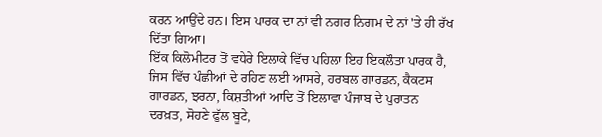ਕਰਨ ਆਉਂਦੇ ਹਨ। ਇਸ ਪਾਰਕ ਦਾ ਨਾਂ ਵੀ ਨਗਰ ਨਿਗਮ ਦੇ ਨਾਂ 'ਤੇ ਹੀ ਰੱਖ ਦਿੱਤਾ ਗਿਆ।
ਇੱਕ ਕਿਲੋਮੀਟਰ ਤੋਂ ਵਧੇਰੇ ਇਲਾਕੇ ਵਿੱਚ ਪਹਿਲਾ ਇਹ ਇਕਲੌਤਾ ਪਾਰਕ ਹੈ, ਜਿਸ ਵਿੱਚ ਪੰਛੀਆਂ ਦੇ ਰਹਿਣ ਲਈ ਆਸਰੇ, ਹਰਬਲ ਗਾਰਡਨ, ਕੈਕਟਸ ਗਾਰਡਨ, ਝਰਨਾ, ਕਿਸ਼ਤੀਆਂ ਆਦਿ ਤੋਂ ਇਲਾਵਾ ਪੰਜਾਬ ਦੇ ਪੁਰਾਤਨ ਦਰਖ਼ਤ, ਸੋਹਣੇ ਫੁੱਲ ਬੂਟੇ,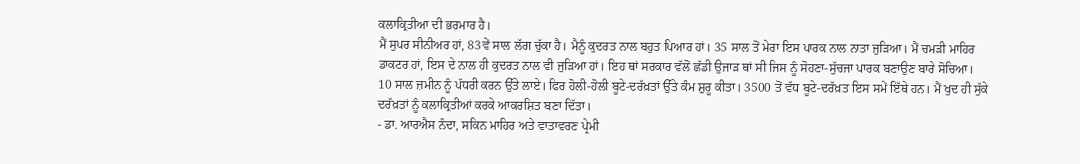ਕਲਾਕ੍ਰਿਤੀਆ ਦੀ ਭਰਮਾਰ ਹੈ।
ਮੈਂ ਸੁਪਰ ਸੀਨੀਅਰ ਹਾਂ, 83ਵੇਂ ਸਾਲ ਲੱਗ ਚੁੱਕਾ ਹੈ। ਮੈਨੂੰ ਕੁਦਰਤ ਨਾਲ ਬਹੁਤ ਪਿਆਰ ਹਾਂ। 35 ਸਾਲ ਤੋਂ ਮੇਰਾ ਇਸ ਪਾਰਕ ਨਾਲ ਨਾਤਾ ਜੁੜਿਆ। ਮੈਂ ਚਮੜੀ ਮਾਹਿਰ ਡਾਕਟਰ ਹਾਂ, ਇਸ ਦੇ ਨਾਲ ਹੀ ਕੁਦਰਤ ਨਾਲ ਵੀ ਜੁੜਿਆ ਹਾਂ। ਇਹ ਥਾਂ ਸਰਕਾਰ ਵੱਲੋਂ ਛੱਡੀ ਉਜਾੜ ਥਾਂ ਸੀ ਜਿਸ ਨੂੰ ਸੋਹਣਾ-ਸੁੱਚਜਾ ਪਾਰਕ ਬਣਾਉਣ ਬਾਰੇ ਸੋਚਿਆ। 10 ਸਾਲ ਜ਼ਮੀਨ ਨੂੰ ਪੱਧਰੀ ਕਰਨ ਉੱਤੇ ਲਾਏ। ਫਿਰ ਹੋਲੀ-ਹੋਲੀ ਬੂਟੇ-ਦਰੱਖ਼ਤਾਂ ਉੱਤੇ ਕੰਮ ਸ਼ੁਰੂ ਕੀਤਾ। 3500 ਤੋਂ ਵੱਧ ਬੂਟੇ-ਦਰੱਖ਼ਤ ਇਸ ਸਮੇਂ ਇੱਥੇ ਹਨ। ਮੈਂ ਖੁਦ ਹੀ ਸੁੱਕੇ ਦਰੱਖ਼ਤਾਂ ਨੂੰ ਕਲਾਕ੍ਰਿਤੀਆਂ ਕਰਕੇ ਆਕਰਸ਼ਿਤ ਬਣਾ ਦਿੱਤਾ।
- ਡਾ. ਆਰਐਸ ਨੰਦਾ, ਸਕਿਨ ਮਾਹਿਰ ਅਤੇ ਵਾਤਾਵਰਣ ਪ੍ਰੇਮੀ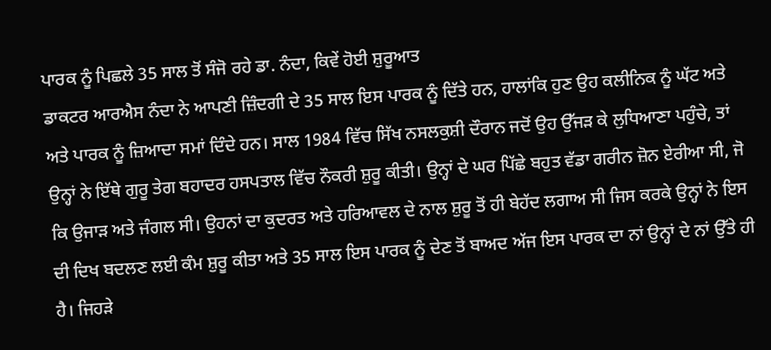ਪਾਰਕ ਨੂੰ ਪਿਛਲੇ 35 ਸਾਲ ਤੋਂ ਸੰਜੋ ਰਹੇ ਡਾ. ਨੰਦਾ, ਕਿਵੇਂ ਹੋਈ ਸ਼ੁਰੂਆਤ
ਡਾਕਟਰ ਆਰਐਸ ਨੰਦਾ ਨੇ ਆਪਣੀ ਜ਼ਿੰਦਗੀ ਦੇ 35 ਸਾਲ ਇਸ ਪਾਰਕ ਨੂੰ ਦਿੱਤੇ ਹਨ, ਹਾਲਾਂਕਿ ਹੁਣ ਉਹ ਕਲੀਨਿਕ ਨੂੰ ਘੱਟ ਅਤੇ ਅਤੇ ਪਾਰਕ ਨੂੰ ਜ਼ਿਆਦਾ ਸਮਾਂ ਦਿੰਦੇ ਹਨ। ਸਾਲ 1984 ਵਿੱਚ ਸਿੱਖ ਨਸਲਕੁਸ਼ੀ ਦੌਰਾਨ ਜਦੋਂ ਉਹ ਉੱਜੜ ਕੇ ਲੁਧਿਆਣਾ ਪਹੁੰਚੇ, ਤਾਂ ਉਨ੍ਹਾਂ ਨੇ ਇੱਥੇ ਗੁਰੂ ਤੇਗ ਬਹਾਦਰ ਹਸਪਤਾਲ ਵਿੱਚ ਨੌਕਰੀ ਸ਼ੁਰੂ ਕੀਤੀ। ਉਨ੍ਹਾਂ ਦੇ ਘਰ ਪਿੱਛੇ ਬਹੁਤ ਵੱਡਾ ਗਰੀਨ ਜ਼ੋਨ ਏਰੀਆ ਸੀ, ਜੋ ਕਿ ਉਜਾੜ ਅਤੇ ਜੰਗਲ ਸੀ। ਉਹਨਾਂ ਦਾ ਕੁਦਰਤ ਅਤੇ ਹਰਿਆਵਲ ਦੇ ਨਾਲ ਸ਼ੁਰੂ ਤੋਂ ਹੀ ਬੇਹੱਦ ਲਗਾਅ ਸੀ ਜਿਸ ਕਰਕੇ ਉਨ੍ਹਾਂ ਨੇ ਇਸ ਦੀ ਦਿਖ ਬਦਲਣ ਲਈ ਕੰਮ ਸ਼ੁਰੂ ਕੀਤਾ ਅਤੇ 35 ਸਾਲ ਇਸ ਪਾਰਕ ਨੂੰ ਦੇਣ ਤੋਂ ਬਾਅਦ ਅੱਜ ਇਸ ਪਾਰਕ ਦਾ ਨਾਂ ਉਨ੍ਹਾਂ ਦੇ ਨਾਂ ਉੱਤੇ ਹੀ ਹੈ। ਜਿਹੜੇ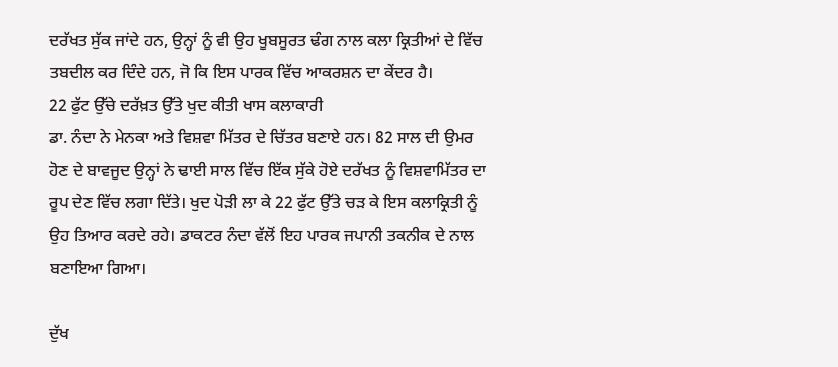ਦਰੱਖਤ ਸੁੱਕ ਜਾਂਦੇ ਹਨ, ਉਨ੍ਹਾਂ ਨੂੰ ਵੀ ਉਹ ਖੂਬਸੂਰਤ ਢੰਗ ਨਾਲ ਕਲਾ ਕ੍ਰਿਤੀਆਂ ਦੇ ਵਿੱਚ ਤਬਦੀਲ ਕਰ ਦਿੰਦੇ ਹਨ, ਜੋ ਕਿ ਇਸ ਪਾਰਕ ਵਿੱਚ ਆਕਰਸ਼ਨ ਦਾ ਕੇਂਦਰ ਹੈ।
22 ਫੁੱਟ ਉੱਚੇ ਦਰੱਖ਼ਤ ਉੱਤੇ ਖੁਦ ਕੀਤੀ ਖਾਸ ਕਲਾਕਾਰੀ
ਡਾ. ਨੰਦਾ ਨੇ ਮੇਨਕਾ ਅਤੇ ਵਿਸ਼ਵਾ ਮਿੱਤਰ ਦੇ ਚਿੱਤਰ ਬਣਾਏ ਹਨ। 82 ਸਾਲ ਦੀ ਉਮਰ ਹੋਣ ਦੇ ਬਾਵਜੂਦ ਉਨ੍ਹਾਂ ਨੇ ਢਾਈ ਸਾਲ ਵਿੱਚ ਇੱਕ ਸੁੱਕੇ ਹੋਏ ਦਰੱਖਤ ਨੂੰ ਵਿਸ਼ਵਾਮਿੱਤਰ ਦਾ ਰੂਪ ਦੇਣ ਵਿੱਚ ਲਗਾ ਦਿੱਤੇ। ਖੁਦ ਪੋੜੀ ਲਾ ਕੇ 22 ਫੁੱਟ ਉੱਤੇ ਚੜ ਕੇ ਇਸ ਕਲਾਕ੍ਰਿਤੀ ਨੂੰ ਉਹ ਤਿਆਰ ਕਰਦੇ ਰਹੇ। ਡਾਕਟਰ ਨੰਦਾ ਵੱਲੋਂ ਇਹ ਪਾਰਕ ਜਪਾਨੀ ਤਕਨੀਕ ਦੇ ਨਾਲ ਬਣਾਇਆ ਗਿਆ।

ਦੁੱਖ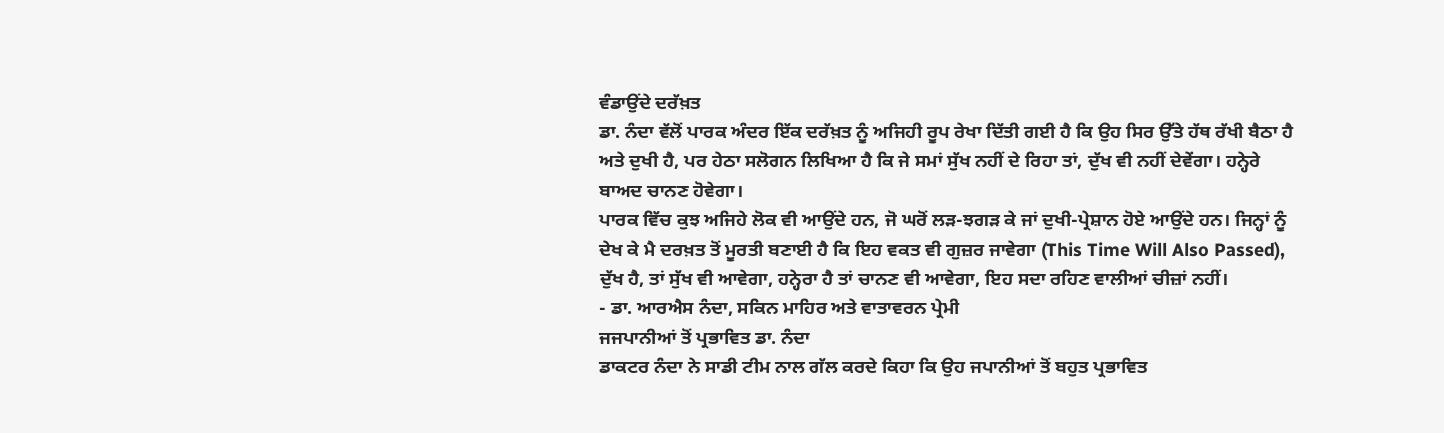ਵੰਡਾਉਂਦੇ ਦਰੱਖ਼ਤ
ਡਾ. ਨੰਦਾ ਵੱਲੋਂ ਪਾਰਕ ਅੰਦਰ ਇੱਕ ਦਰੱਖ਼ਤ ਨੂੰ ਅਜਿਹੀ ਰੂਪ ਰੇਖਾ ਦਿੱਤੀ ਗਈ ਹੈ ਕਿ ਉਹ ਸਿਰ ਉੱਤੇ ਹੱਥ ਰੱਖੀ ਬੈਠਾ ਹੈ ਅਤੇ ਦੁਖੀ ਹੈ, ਪਰ ਹੇਠਾ ਸਲੋਗਨ ਲਿਖਿਆ ਹੈ ਕਿ ਜੇ ਸਮਾਂ ਸੁੱਖ ਨਹੀਂ ਦੇ ਰਿਹਾ ਤਾਂ, ਦੁੱਖ ਵੀ ਨਹੀਂ ਦੇਵੇਂਗਾ। ਹਨ੍ਹੇਰੇ ਬਾਅਦ ਚਾਨਣ ਹੋਵੇਗਾ।
ਪਾਰਕ ਵਿੱਚ ਕੁਝ ਅਜਿਹੇ ਲੋਕ ਵੀ ਆਉਂਦੇ ਹਨ, ਜੋ ਘਰੋਂ ਲੜ-ਝਗੜ ਕੇ ਜਾਂ ਦੁਖੀ-ਪ੍ਰੇਸ਼ਾਨ ਹੋਏ ਆਉਂਦੇ ਹਨ। ਜਿਨ੍ਹਾਂ ਨੂੰ ਦੇਖ ਕੇ ਮੈ ਦਰਖ਼ਤ ਤੋਂ ਮੂਰਤੀ ਬਣਾਈ ਹੈ ਕਿ ਇਹ ਵਕਤ ਵੀ ਗੁਜ਼ਰ ਜਾਵੇਗਾ (This Time Will Also Passed), ਦੁੱਖ ਹੈ, ਤਾਂ ਸੁੱਖ ਵੀ ਆਵੇਗਾ, ਹਨ੍ਹੇਰਾ ਹੈ ਤਾਂ ਚਾਨਣ ਵੀ ਆਵੇਗਾ, ਇਹ ਸਦਾ ਰਹਿਣ ਵਾਲੀਆਂ ਚੀਜ਼ਾਂ ਨਹੀਂ।
- ਡਾ. ਆਰਐਸ ਨੰਦਾ, ਸਕਿਨ ਮਾਹਿਰ ਅਤੇ ਵਾਤਾਵਰਨ ਪ੍ਰੇਮੀ
ਜਜਪਾਨੀਆਂ ਤੋਂ ਪ੍ਰਭਾਵਿਤ ਡਾ. ਨੰਦਾ
ਡਾਕਟਰ ਨੰਦਾ ਨੇ ਸਾਡੀ ਟੀਮ ਨਾਲ ਗੱਲ ਕਰਦੇ ਕਿਹਾ ਕਿ ਉਹ ਜਪਾਨੀਆਂ ਤੋਂ ਬਹੁਤ ਪ੍ਰਭਾਵਿਤ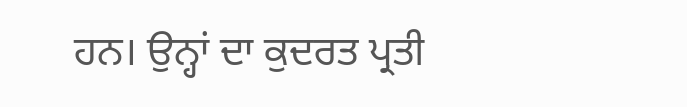ਹਨ। ਉਨ੍ਹਾਂ ਦਾ ਕੁਦਰਤ ਪ੍ਰਤੀ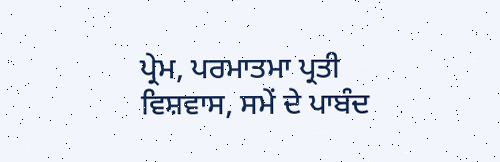ਪ੍ਰੇਮ, ਪਰਮਾਤਮਾ ਪ੍ਰਤੀ ਵਿਸ਼ਵਾਸ, ਸਮੇਂ ਦੇ ਪਾਬੰਦ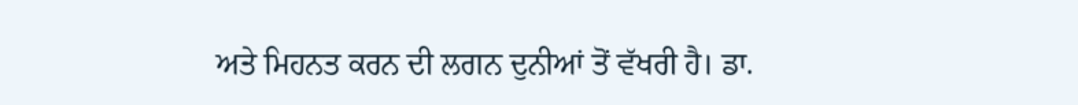ਅਤੇ ਮਿਹਨਤ ਕਰਨ ਦੀ ਲਗਨ ਦੁਨੀਆਂ ਤੋਂ ਵੱਖਰੀ ਹੈ। ਡਾ.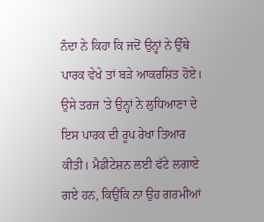ਨੰਦਾ ਨੇ ਕਿਹਾ ਕਿ ਜਦੋਂ ਉਨ੍ਹਾਂ ਨੇ ਉੱਥੇ ਪਾਰਕ ਵੇਖੇ ਤਾਂ ਬੜੇ ਆਕਰਸ਼ਿਤ ਹੋਏ। ਉਸੇ ਤਰਜ 'ਤੇ ਉਨ੍ਹਾਂ ਨੇ ਲੁਧਿਆਣਾ ਦੇ ਇਸ ਪਾਰਕ ਦੀ ਰੂਪ ਰੇਖਾ ਤਿਆਰ ਕੀਤੀ। ਮੈਡੀਟੇਸ਼ਨ ਲਈ ਫੱਟੇ ਲਗਾਏ ਗਏ ਹਨ, ਕਿਉਂਕਿ ਨਾ ਉਹ ਗਰਮੀਆਂ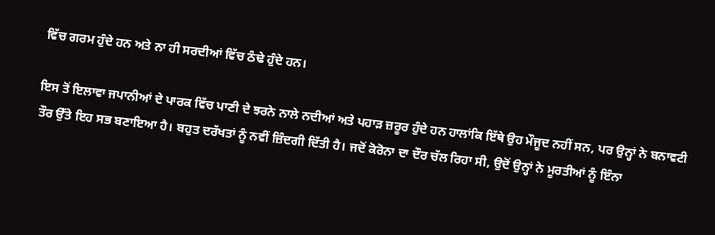ਵਿੱਚ ਗਰਮ ਹੁੰਦੇ ਹਨ ਅਤੇ ਨਾ ਹੀ ਸਰਦੀਆਂ ਵਿੱਚ ਠੰਢੇ ਹੁੰਦੇ ਹਨ।

ਇਸ ਤੋਂ ਇਲਾਵਾ ਜਪਾਨੀਆਂ ਦੇ ਪਾਰਕ ਵਿੱਚ ਪਾਣੀ ਦੇ ਝਰਨੇ ਨਾਲੇ ਨਦੀਆਂ ਅਤੇ ਪਹਾੜ ਜ਼ਰੂਰ ਹੁੰਦੇ ਹਨ ਹਾਲਾਂਕਿ ਇੱਥੇ ਉਹ ਮੌਜੂਦ ਨਹੀਂ ਸਨ, ਪਰ ਉਨ੍ਹਾਂ ਨੇ ਬਨਾਵਟੀ ਤੌਰ ਉੱਤੇ ਇਹ ਸਭ ਬਣਾਇਆ ਹੈ। ਬਹੁਤ ਦਰੱਖਤਾਂ ਨੂੰ ਨਵੀਂ ਜ਼ਿੰਦਗੀ ਦਿੱਤੀ ਹੈ। ਜਦੋਂ ਕੋਰੋਨਾ ਦਾ ਦੌਰ ਚੱਲ ਰਿਹਾ ਸੀ, ਉਦੋਂ ਉਨ੍ਹਾਂ ਨੇ ਮੂਰਤੀਆਂ ਨੂੰ ਇੰਨਾ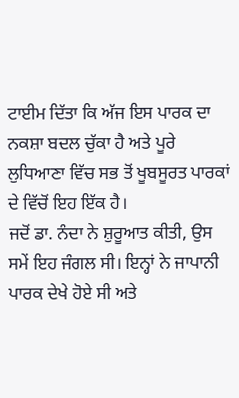ਟਾਈਮ ਦਿੱਤਾ ਕਿ ਅੱਜ ਇਸ ਪਾਰਕ ਦਾ ਨਕਸ਼ਾ ਬਦਲ ਚੁੱਕਾ ਹੈ ਅਤੇ ਪੂਰੇ ਲੁਧਿਆਣਾ ਵਿੱਚ ਸਭ ਤੋਂ ਖੂਬਸੂਰਤ ਪਾਰਕਾਂ ਦੇ ਵਿੱਚੋਂ ਇਹ ਇੱਕ ਹੈ।
ਜਦੋਂ ਡਾ. ਨੰਦਾ ਨੇ ਸ਼ੁਰੂਆਤ ਕੀਤੀ, ਉਸ ਸਮੇਂ ਇਹ ਜੰਗਲ ਸੀ। ਇਨ੍ਹਾਂ ਨੇ ਜਾਪਾਨੀ ਪਾਰਕ ਦੇਖੇ ਹੋਏ ਸੀ ਅਤੇ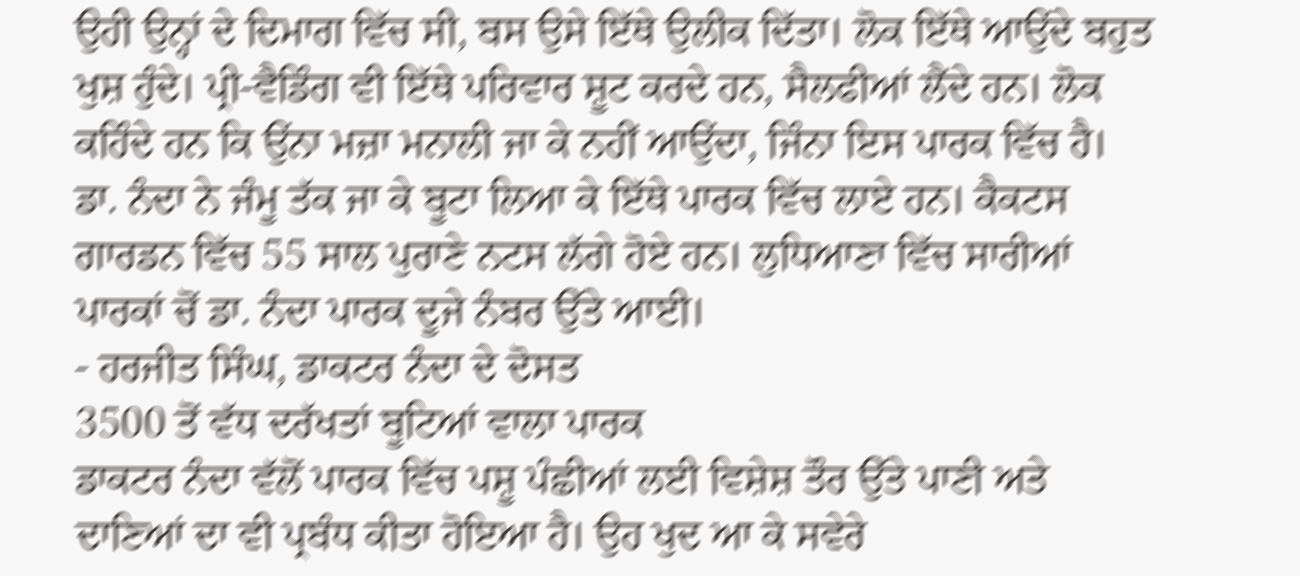ਉਹੀ ਉਨ੍ਹਾਂ ਦੇ ਦਿਮਾਗ ਵਿੱਚ ਸੀ, ਬਸ ਉਸੇ ਇੱਥੇ ਉਲੀਕ ਦਿੱਤਾ। ਲੋਕ ਇੱਥੇ ਆਉਂਦੇ ਬਹੁਤ ਖੁਸ਼ ਹੁੰਦੇ। ਪ੍ਰੀ-ਵੈਡਿੰਗ ਵੀ ਇੱਥੇ ਪਰਿਵਾਰ ਸ਼ੂਟ ਕਰਦੇ ਹਨ, ਸੈਲਫੀਆਂ ਲੈਂਦੇ ਹਨ। ਲੋਕ ਕਹਿੰਦੇ ਹਨ ਕਿ ਉਂਨਾ ਮਜ਼ਾ ਮਨਾਲੀ ਜਾ ਕੇ ਨਹੀਂ ਆਉਂਦਾ, ਜਿੰਨਾ ਇਸ ਪਾਰਕ ਵਿੱਚ ਹੈ। ਡਾ. ਨੰਦਾ ਨੇ ਜੰਮੂ ਤੱਕ ਜਾ ਕੇ ਬੂਟਾ ਲਿਆ ਕੇ ਇੱਥੇ ਪਾਰਕ ਵਿੱਚ ਲਾਏ ਹਨ। ਕੈਕਟਸ ਗਾਰਡਨ ਵਿੱਚ 55 ਸਾਲ ਪੁਰਾਣੇ ਨਟਸ ਲੱਗੇ ਹੋਏ ਹਨ। ਲੁਧਿਆਣਾ ਵਿੱਚ ਸਾਰੀਆਂ ਪਾਰਕਾਂ ਚੋਂ ਡਾ. ਨੰਦਾ ਪਾਰਕ ਦੂਜੇ ਨੰਬਰ ਉੱਤੇ ਆਈ।
- ਹਰਜੀਤ ਸਿੰਘ, ਡਾਕਟਰ ਨੰਦਾ ਦੇ ਦੋਸਤ
3500 ਤੋਂ ਵੱਧ ਦਰੱਖਤਾਂ ਬੂਟਿਆਂ ਵਾਲਾ ਪਾਰਕ
ਡਾਕਟਰ ਨੰਦਾ ਵੱਲੋਂ ਪਾਰਕ ਵਿੱਚ ਪਸ਼ੂ ਪੰਛੀਆਂ ਲਈ ਵਿਸ਼ੇਸ਼ ਤੌਰ ਉੱਤੇ ਪਾਣੀ ਅਤੇ ਦਾਣਿਆਂ ਦਾ ਵੀ ਪ੍ਰਬੰਧ ਕੀਤਾ ਹੋਇਆ ਹੈ। ਉਹ ਖੁਦ ਆ ਕੇ ਸਵੇਰੇ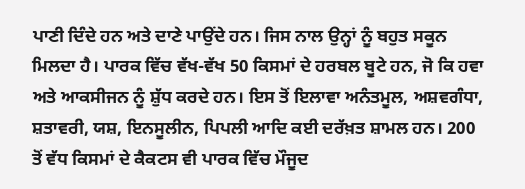ਪਾਣੀ ਦਿੰਦੇ ਹਨ ਅਤੇ ਦਾਣੇ ਪਾਉਂਦੇ ਹਨ। ਜਿਸ ਨਾਲ ਉਨ੍ਹਾਂ ਨੂੰ ਬਹੁਤ ਸਕੂਨ ਮਿਲਦਾ ਹੈ। ਪਾਰਕ ਵਿੱਚ ਵੱਖ-ਵੱਖ 50 ਕਿਸਮਾਂ ਦੇ ਹਰਬਲ ਬੂਟੇ ਹਨ, ਜੋ ਕਿ ਹਵਾ ਅਤੇ ਆਕਸੀਜਨ ਨੂੰ ਸ਼ੁੱਧ ਕਰਦੇ ਹਨ। ਇਸ ਤੋਂ ਇਲਾਵਾ ਅਨੰਤਮੂਲ, ਅਸ਼ਵਗੰਧਾ, ਸ਼ਤਾਵਰੀ, ਯਸ਼, ਇਨਸੂਲੀਨ, ਪਿਪਲੀ ਆਦਿ ਕਈ ਦਰੱਖ਼ਤ ਸ਼ਾਮਲ ਹਨ। 200 ਤੋਂ ਵੱਧ ਕਿਸਮਾਂ ਦੇ ਕੈਕਟਸ ਵੀ ਪਾਰਕ ਵਿੱਚ ਮੌਜੂਦ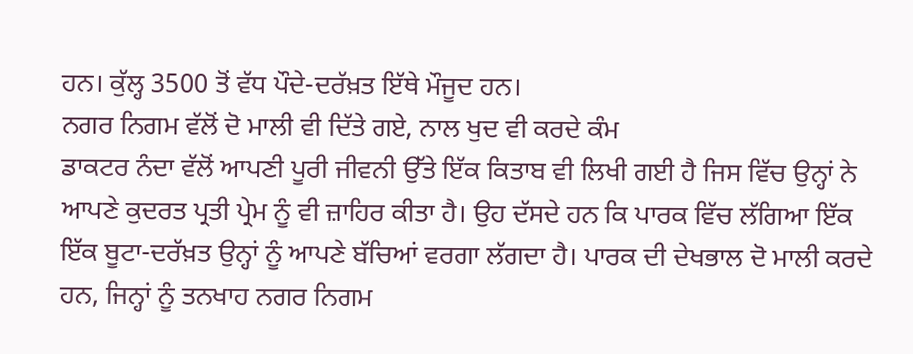ਹਨ। ਕੁੱਲ੍ਹ 3500 ਤੋਂ ਵੱਧ ਪੌਦੇ-ਦਰੱਖ਼ਤ ਇੱਥੇ ਮੌਜੂਦ ਹਨ।
ਨਗਰ ਨਿਗਮ ਵੱਲੋਂ ਦੋ ਮਾਲੀ ਵੀ ਦਿੱਤੇ ਗਏ, ਨਾਲ ਖੁਦ ਵੀ ਕਰਦੇ ਕੰਮ
ਡਾਕਟਰ ਨੰਦਾ ਵੱਲੋਂ ਆਪਣੀ ਪੂਰੀ ਜੀਵਨੀ ਉੱਤੇ ਇੱਕ ਕਿਤਾਬ ਵੀ ਲਿਖੀ ਗਈ ਹੈ ਜਿਸ ਵਿੱਚ ਉਨ੍ਹਾਂ ਨੇ ਆਪਣੇ ਕੁਦਰਤ ਪ੍ਰਤੀ ਪ੍ਰੇਮ ਨੂੰ ਵੀ ਜ਼ਾਹਿਰ ਕੀਤਾ ਹੈ। ਉਹ ਦੱਸਦੇ ਹਨ ਕਿ ਪਾਰਕ ਵਿੱਚ ਲੱਗਿਆ ਇੱਕ ਇੱਕ ਬੂਟਾ-ਦਰੱਖ਼ਤ ਉਨ੍ਹਾਂ ਨੂੰ ਆਪਣੇ ਬੱਚਿਆਂ ਵਰਗਾ ਲੱਗਦਾ ਹੈ। ਪਾਰਕ ਦੀ ਦੇਖਭਾਲ ਦੋ ਮਾਲੀ ਕਰਦੇ ਹਨ, ਜਿਨ੍ਹਾਂ ਨੂੰ ਤਨਖਾਹ ਨਗਰ ਨਿਗਮ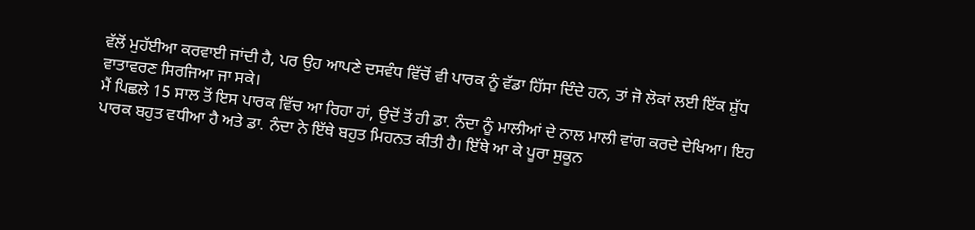ਵੱਲੋਂ ਮੁਹੱਈਆ ਕਰਵਾਈ ਜਾਂਦੀ ਹੈ, ਪਰ ਉਹ ਆਪਣੇ ਦਸਵੰਧ ਵਿੱਚੋਂ ਵੀ ਪਾਰਕ ਨੂੰ ਵੱਡਾ ਹਿੱਸਾ ਦਿੰਦੇ ਹਨ, ਤਾਂ ਜੋ ਲੋਕਾਂ ਲਈ ਇੱਕ ਸ਼ੁੱਧ ਵਾਤਾਵਰਣ ਸਿਰਜਿਆ ਜਾ ਸਕੇ।
ਮੈਂ ਪਿਛਲੇ 15 ਸਾਲ ਤੋਂ ਇਸ ਪਾਰਕ ਵਿੱਚ ਆ ਰਿਹਾ ਹਾਂ, ਉਦੋਂ ਤੋਂ ਹੀ ਡਾ. ਨੰਦਾ ਨੂੰ ਮਾਲੀਆਂ ਦੇ ਨਾਲ ਮਾਲੀ ਵਾਂਗ ਕਰਦੇ ਦੇਖਿਆ। ਇਹ ਪਾਰਕ ਬਹੁਤ ਵਧੀਆ ਹੈ ਅਤੇ ਡਾ. ਨੰਦਾ ਨੇ ਇੱਥੇ ਬਹੁਤ ਮਿਹਨਤ ਕੀਤੀ ਹੈ। ਇੱਥੇ ਆ ਕੇ ਪੂਰਾ ਸੁਕੂਨ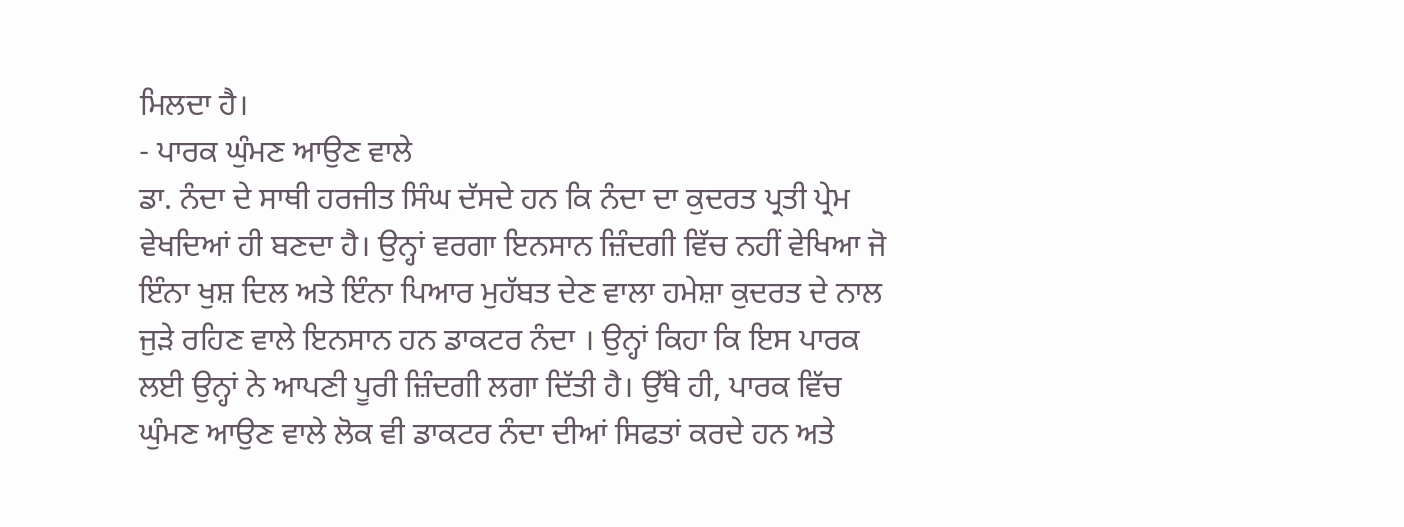ਮਿਲਦਾ ਹੈ।
- ਪਾਰਕ ਘੁੰਮਣ ਆਉਣ ਵਾਲੇ
ਡਾ. ਨੰਦਾ ਦੇ ਸਾਥੀ ਹਰਜੀਤ ਸਿੰਘ ਦੱਸਦੇ ਹਨ ਕਿ ਨੰਦਾ ਦਾ ਕੁਦਰਤ ਪ੍ਰਤੀ ਪ੍ਰੇਮ ਵੇਖਦਿਆਂ ਹੀ ਬਣਦਾ ਹੈ। ਉਨ੍ਹਾਂ ਵਰਗਾ ਇਨਸਾਨ ਜ਼ਿੰਦਗੀ ਵਿੱਚ ਨਹੀਂ ਵੇਖਿਆ ਜੋ ਇੰਨਾ ਖੁਸ਼ ਦਿਲ ਅਤੇ ਇੰਨਾ ਪਿਆਰ ਮੁਹੱਬਤ ਦੇਣ ਵਾਲਾ ਹਮੇਸ਼ਾ ਕੁਦਰਤ ਦੇ ਨਾਲ ਜੁੜੇ ਰਹਿਣ ਵਾਲੇ ਇਨਸਾਨ ਹਨ ਡਾਕਟਰ ਨੰਦਾ । ਉਨ੍ਹਾਂ ਕਿਹਾ ਕਿ ਇਸ ਪਾਰਕ ਲਈ ਉਨ੍ਹਾਂ ਨੇ ਆਪਣੀ ਪੂਰੀ ਜ਼ਿੰਦਗੀ ਲਗਾ ਦਿੱਤੀ ਹੈ। ਉੱਥੇ ਹੀ, ਪਾਰਕ ਵਿੱਚ ਘੁੰਮਣ ਆਉਣ ਵਾਲੇ ਲੋਕ ਵੀ ਡਾਕਟਰ ਨੰਦਾ ਦੀਆਂ ਸਿਫਤਾਂ ਕਰਦੇ ਹਨ ਅਤੇ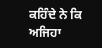ਕਹਿੰਦੇ ਨੇ ਕਿ ਅਜਿਹਾ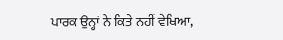ਪਾਰਕ ਉਨ੍ਹਾਂ ਨੇ ਕਿਤੇ ਨਹੀਂ ਵੇਖਿਆ,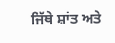ਜਿੱਥੇ ਸ਼ਾਂਤ ਅਤੇ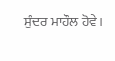ਸੁੰਦਰ ਮਾਹੌਲ ਹੋਵੇ।